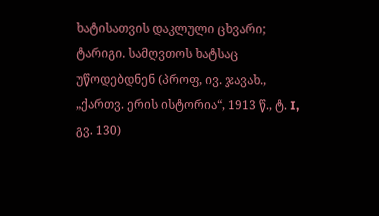ხატისათვის დაკლული ცხვარი; ტარიგი. სამღვთოს ხატსაც უწოდებდნენ (პროფ, ივ. ჯავახ., „ქართვ. ერის ისტორია“, 1913 წ., ტ. I, გვ. 130)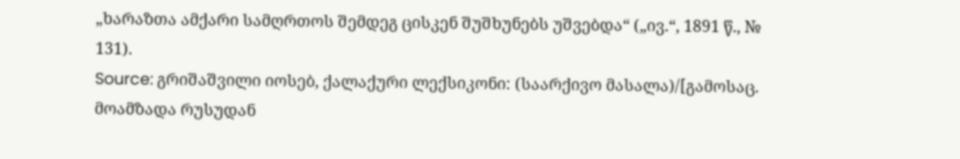„ხარაზთა ამქარი სამღრთოს შემდეგ ცისკენ შუშხუნებს უშვებდა“ („ივ.“, 1891 წ., № 131).
Source: გრიშაშვილი იოსებ, ქალაქური ლექსიკონი: (საარქივო მასალა)/[გამოსაც. მოამზადა რუსუდან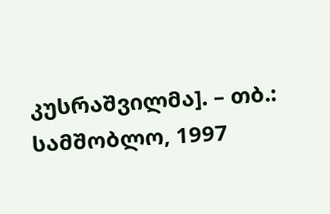კუსრაშვილმა]. – თბ.: სამშობლო, 1997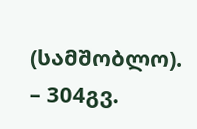(სამშობლო). – 304გვ.